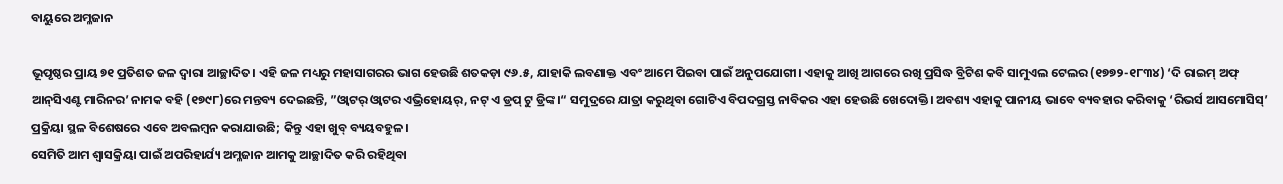ବାୟୁରେ ଅମ୍ଳଜାନ

ଭୂପୃଷ୍ଠର ପ୍ରାୟ ୭୧ ପ୍ରତିଶତ ଜଳ ଦ୍ୱାରା ଆଚ୍ଛାଦିତ। ଏହି ଜଳ ମଧ୍ୟରୁ ମହାସାଗରର ଭାଗ ହେଉଛି ଶତକଡ଼ା ୯୬.୫, ଯାହାକି ଲବଣାକ୍ତ ଏବଂ ଆମେ ପିଇବା ପାଇଁ ଅନୁପଯୋଗୀ। ଏହାକୁ ଆଖି ଆଗରେ ରଖି ପ୍ରସିଦ୍ଧ ବ୍ରିଟିଶ କବି ସାମୁଏଲ ଟେଲର (୧୭୭୨-୧୮୩୪) ‘ଦି ରାଇମ୍‌ ଅଫ୍‌ ଆନ୍‌ସିଏଣ୍ଟ ମାରିନର’ ନାମକ ବହି (୧୭୯୮)ରେ ମନ୍ତବ୍ୟ ଦେଇଛନ୍ତି, ”ଓ୍ବାଟର୍‌ ଓ୍ବାଟର ଏଭ୍ରିହୋୟର୍‌, ନଟ୍‌ ଏ ଡ୍ରପ୍‌ ଟୁ ଡ୍ରିଙ୍କ।“ ସମୁଦ୍ରରେ ଯାତ୍ରା କରୁଥିବା ଗୋଟିଏ ବିପଦଗ୍ରସ୍ତ ନାବିକର ଏହା ହେଉଛି ଖେଦୋକ୍ତି। ଅବଶ୍ୟ ଏହାକୁ ପାନୀୟ ଭାବେ ବ୍ୟବହାର କରିବାକୁ ‘ରିଭର୍ସ ଆସମୋସିସ୍‌’ ପ୍ରକ୍ରିୟା ସ୍ଥଳ ବିଶେଷରେ ଏବେ ଅବଲମ୍ବନ କରାଯାଉଛି; କିନ୍ତୁ ଏହା ଖୁବ୍‌ ବ୍ୟୟବହୁଳ।
ସେମିତି ଆମ ଶ୍ୱାସକ୍ରିୟା ପାଇଁ ଅପରିହାର୍ଯ୍ୟ ଅମ୍ଳଜାନ ଆମକୁ ଆଚ୍ଛାଦିତ କରି ରହିଥିବା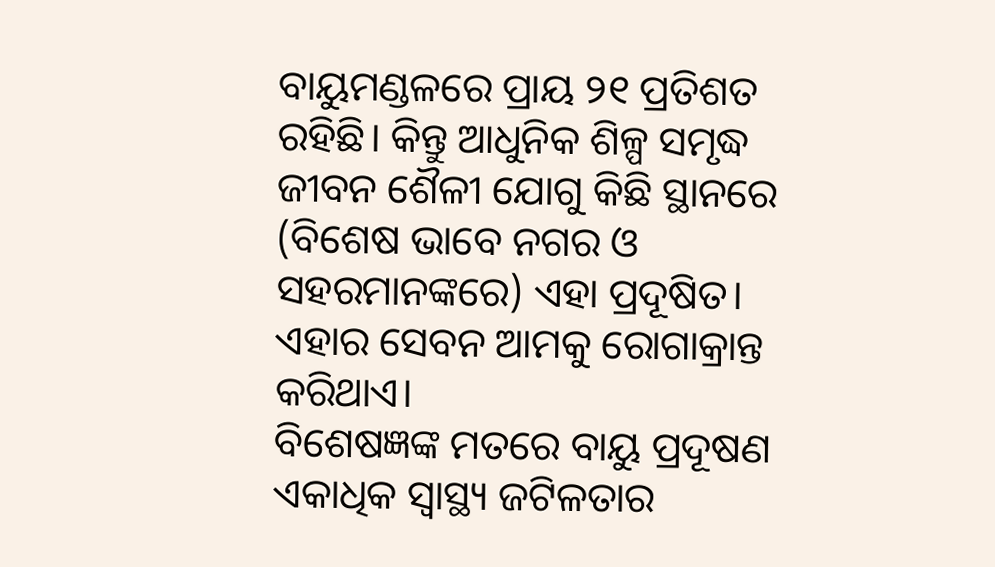ବାୟୁମଣ୍ଡଳରେ ପ୍ରାୟ ୨୧ ପ୍ରତିଶତ ରହିଛି। କିନ୍ତୁ ଆଧୁନିକ ଶିଳ୍ପ ସମୃଦ୍ଧ ଜୀବନ ଶୈଳୀ ଯୋଗୁ କିଛି ସ୍ଥାନରେ (ବିଶେଷ ଭାବେ ନଗର ଓ ସହରମାନଙ୍କରେ) ଏହା ପ୍ରଦୂଷିତ। ଏହାର ସେବନ ଆମକୁ ରୋଗାକ୍ରାନ୍ତ କରିଥାଏ।
ବିଶେଷଜ୍ଞଙ୍କ ମତରେ ବାୟୁ ପ୍ରଦୂଷଣ ଏକାଧିକ ସ୍ବାସ୍ଥ୍ୟ ଜଟିଳତାର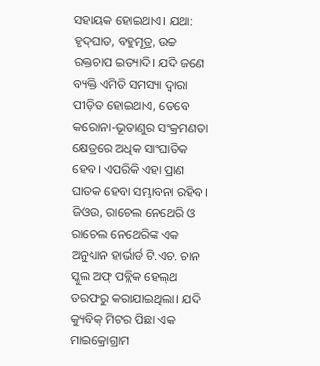ସହାୟକ ହୋଇଥାଏ। ଯଥା: ହୃଦ୍‌ଘାତ, ବହୁମୂତ୍ର, ଉଚ୍ଚ ରକ୍ତଚାପ ଇତ୍ୟାଦି। ଯଦି ଜଣେ ବ୍ୟକ୍ତି ଏମିତି ସମସ୍ୟା ଦ୍ୱାରା ପୀଡ଼ିତ ହୋଇଥାଏ, ତେବେ କରୋନା-ଭୂତାଣୁର ସଂକ୍ରମଣତା କ୍ଷେତ୍ରରେ ଅଧିକ ସାଂଘାତିକ ହେବ। ଏପରିକି ଏହା ପ୍ରାଣ ଘାତକ ହେବା ସମ୍ଭାବନା ରହିବ। ଜିଓଉ, ରାଚେଲ ନେଥେରି ଓ ରାଚେଲ ନେଥେରିଙ୍କ ଏକ ଅନୁଧ୍ୟାନ ହାର୍ଭାର୍ଡ ଟି.ଏଚ. ଚାନ ସ୍କୁଲ ଅଫ୍‌ ପବ୍ଲିକ ହେଲ୍‌ଥ ତରଫରୁ କରାଯାଇଥିଲା। ଯଦି କ୍ୟୁବିକ୍‌ ମିଟର ପିଛା ଏକ ମାଇକ୍ରୋଗ୍ରାମ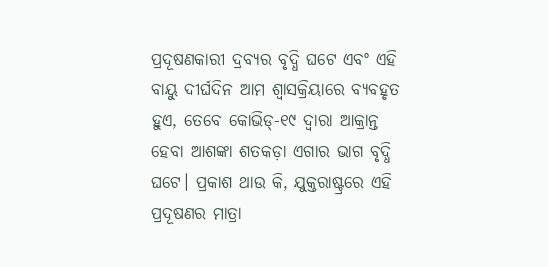ପ୍ରଦୂଷଣକାରୀ ଦ୍ରବ୍ୟର ବୃଦ୍ଧି ଘଟେ ଏବଂ ଏହି ବାୟୁ ଦୀର୍ଘଦିନ ଆମ ଶ୍ୱାସକ୍ରିୟାରେ ବ୍ୟବହୃତ ହୁଏ, ତେବେ କୋଭିଡ୍‌-୧୯ ଦ୍ୱାରା ଆକ୍ରାନ୍ତ ହେବା ଆଶଙ୍କା ଶତକଡ଼ା ଏଗାର ଭାଗ ବୃଦ୍ଧି ଘଟେ। ପ୍ରକାଶ ଥାଉ କି, ଯୁକ୍ତରାଷ୍ଟ୍ରରେ ଏହି ପ୍ରଦୂଷଣର ମାତ୍ରା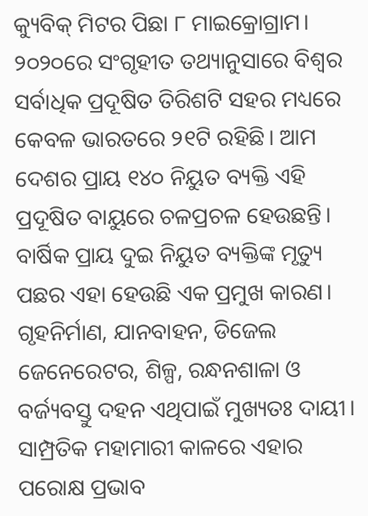କ୍ୟୁବିକ୍‌ ମିଟର ପିଛା ୮ ମାଇକ୍ରୋଗ୍ରାମ। ୨୦୨୦ରେ ସଂଗୃହୀତ ତଥ୍ୟାନୁସାରେ ବିଶ୍ୱର ସର୍ବାଧିକ ପ୍ରଦୂଷିତ ତିରିଶଟି ସହର ମଧ୍ୟରେ କେବଳ ଭାରତରେ ୨୧ଟି ରହିଛି। ଆମ ଦେଶର ପ୍ରାୟ ୧୪୦ ନିୟୁତ ବ୍ୟକ୍ତି ଏହି ପ୍ରଦୂଷିତ ବାୟୁରେ ଚଳପ୍ରଚଳ ହେଉଛନ୍ତି। ବାର୍ଷିକ ପ୍ରାୟ ଦୁଇ ନିୟୁତ ବ୍ୟକ୍ତିଙ୍କ ମୃତ୍ୟୁ ପଛର ଏହା ହେଉଛି ଏକ ପ୍ରମୁଖ କାରଣ। ଗୃହନିର୍ମାଣ, ଯାନବାହନ, ଡିଜେଲ ଜେନେରେଟର, ଶିଳ୍ପ, ରନ୍ଧନଶାଳା ଓ ବର୍ଜ୍ୟବସ୍ତୁ ଦହନ ଏଥିପାଇଁ ମୁଖ୍ୟତଃ ଦାୟୀ।
ସାମ୍ପ୍ରତିକ ମହାମାରୀ କାଳରେ ଏହାର ପରୋକ୍ଷ ପ୍ରଭାବ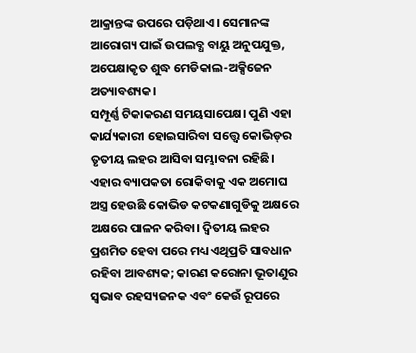ଆକ୍ରାନ୍ତଙ୍କ ଉପରେ ପଡ଼ିଥାଏ। ସେମାନଙ୍କ ଆରୋଗ୍ୟ ପାଇଁ ଉପଲବ୍ଧ ବାୟୁ ଅନୁପଯୁକ୍ତ, ଅପେକ୍ଷାକୃତ ଶୁଦ୍ଧ ମେଡିକାଲ-ଅକ୍ସିଜେନ ଅତ୍ୟାବଶ୍ୟକ।
ସମ୍ପୂର୍ଣ୍ଣ ଟିକାକରଣ ସମୟସାପେକ୍ଷ। ପୁଣି ଏହା କାର୍ଯ୍ୟକାରୀ ହୋଇସାରିବା ସତ୍ତ୍ୱେ କୋଭିଡ୍‌ର ତୃତୀୟ ଲହର ଆସିବା ସମ୍ଭାବନା ରହିଛି। ଏହାର ବ୍ୟାପକତା ରୋକିବାକୁ ଏକ ଅମୋଘ ଅସ୍ତ୍ର ହେଉଛି କୋଭିଡ କଟକଣାଗୁଡିକୁ ଅକ୍ଷରେ ଅକ୍ଷରେ ପାଳନ କରିବା। ଦ୍ୱିତୀୟ ଲହର ପ୍ରଶମିତ ହେବା ପରେ ମଧ୍ୟ ଏଥିପ୍ରତି ସାବଧାନ ରହିବା ଆବଶ୍ୟକ; କାରଣ କରୋନା ଭୂତାଣୁର ସ୍ବଭାବ ରହସ୍ୟଜନକ ଏବଂ କେଉଁ ରୂପରେ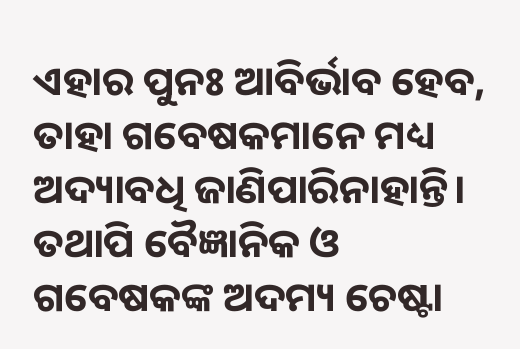ଏହାର ପୁନଃ ଆବିର୍ଭାବ ହେବ, ତାହା ଗବେଷକମାନେ ମଧ୍ୟ ଅଦ୍ୟାବଧି ଜାଣିପାରିନାହାନ୍ତି।
ତଥାପି ବୈଜ୍ଞାନିକ ଓ ଗବେଷକଙ୍କ ଅଦମ୍ୟ ଚେଷ୍ଟା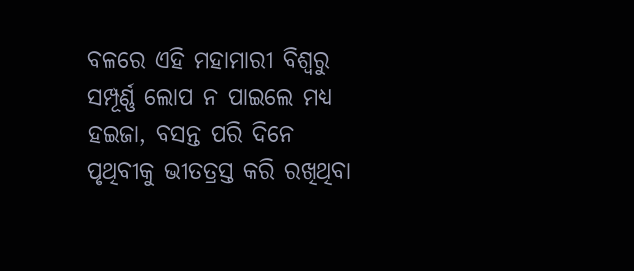ବଳରେ ଏହି ମହାମାରୀ ବିଶ୍ୱରୁ ସମ୍ପୂର୍ଣ୍ଣ ଲୋପ ନ ପାଇଲେ ମଧ୍ୟ ହଇଜା, ବସନ୍ତ ପରି ଦିନେ ପୃଥିବୀକୁ ଭୀତତ୍ରସ୍ତ କରି ରଖିଥିବା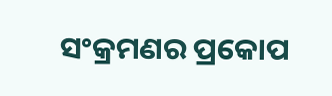ସଂକ୍ରମଣର ପ୍ରକୋପ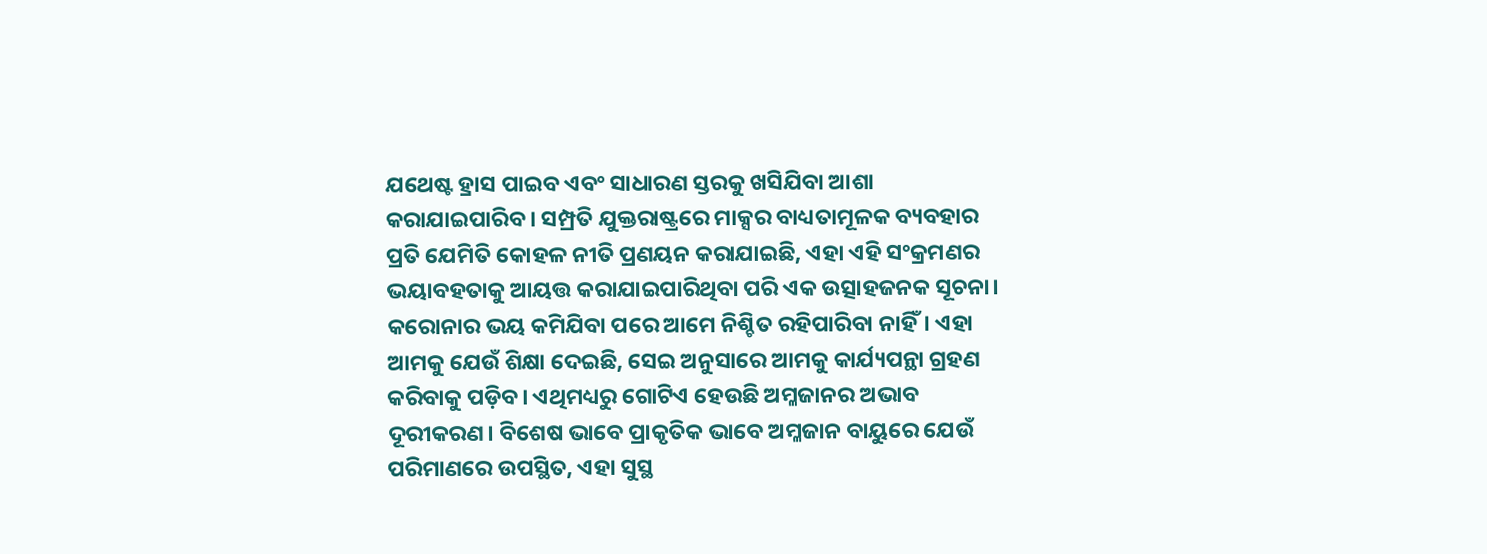ଯଥେଷ୍ଟ ହ୍ରାସ ପାଇବ ଏବଂ ସାଧାରଣ ସ୍ତରକୁ ଖସିଯିବା ଆଶା କରାଯାଇପାରିବ। ସମ୍ପ୍ରତି ଯୁକ୍ତରାଷ୍ଟ୍ରରେ ମାକ୍ସର ବାଧ୍ୟତାମୂଳକ ବ୍ୟବହାର ପ୍ରତି ଯେମିତି କୋହଳ ନୀତି ପ୍ରଣୟନ କରାଯାଇଛି, ଏହା ଏହି ସଂକ୍ରମଣର ଭୟାବହତାକୁ ଆୟତ୍ତ କରାଯାଇପାରିଥିବା ପରି ଏକ ଉତ୍ସାହଜନକ ସୂଚନା।
କରୋନାର ଭୟ କମିଯିବା ପରେ ଆମେ ନିଶ୍ଚିତ ରହିପାରିବା ନାହିଁ। ଏହା ଆମକୁ ଯେଉଁ ଶିକ୍ଷା ଦେଇଛି, ସେଇ ଅନୁସାରେ ଆମକୁ କାର୍ଯ୍ୟପନ୍ଥା ଗ୍ରହଣ କରିବାକୁ ପଡ଼ିବ। ଏଥିମଧ୍ୟରୁ ଗୋଟିଏ ହେଉଛି ଅମ୍ଳଜାନର ଅଭାବ ଦୂରୀକରଣ। ବିଶେଷ ଭାବେ ପ୍ରାକୃତିକ ଭାବେ ଅମ୍ଳଜାନ ବାୟୁରେ ଯେଉଁ ପରିମାଣରେ ଉପସ୍ଥିତ, ଏହା ସୁସ୍ଥ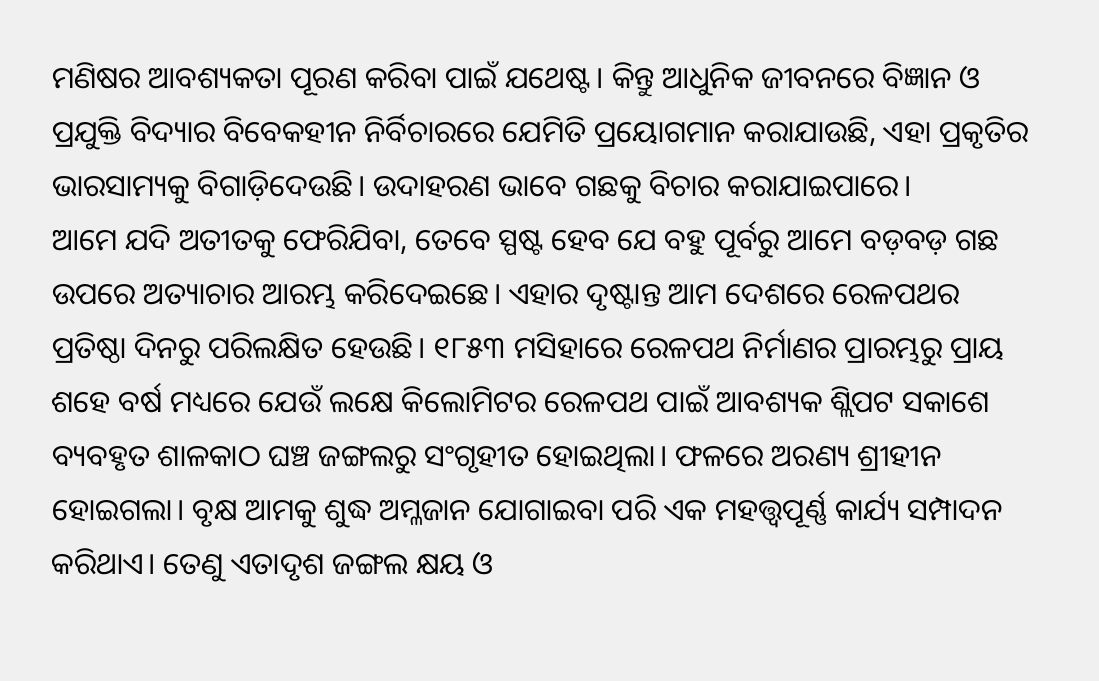ମଣିଷର ଆବଶ୍ୟକତା ପୂରଣ କରିବା ପାଇଁ ଯଥେଷ୍ଟ। କିନ୍ତୁ ଆଧୁନିକ ଜୀବନରେ ବିଜ୍ଞାନ ଓ ପ୍ରଯୁକ୍ତି ବିଦ୍ୟାର ବିବେକହୀନ ନିର୍ବିଚାରରେ ଯେମିତି ପ୍ରୟୋଗମାନ କରାଯାଉଛି, ଏହା ପ୍ରକୃତିର ଭାରସାମ୍ୟକୁ ବିଗାଡ଼ିଦେଉଛି। ଉଦାହରଣ ଭାବେ ଗଛକୁ ବିଚାର କରାଯାଇପାରେ।
ଆମେ ଯଦି ଅତୀତକୁ ଫେରିଯିବା, ତେବେ ସ୍ପଷ୍ଟ ହେବ ଯେ ବହୁ ପୂର୍ବରୁ ଆମେ ବଡ଼ବଡ଼ ଗଛ ଉପରେ ଅତ୍ୟାଚାର ଆରମ୍ଭ କରିଦେଇଛେ। ଏହାର ଦୃଷ୍ଟାନ୍ତ ଆମ ଦେଶରେ ରେଳପଥର ପ୍ରତିଷ୍ଠା ଦିନରୁ ପରିଲକ୍ଷିତ ହେଉଛି। ୧୮୫୩ ମସିହାରେ ରେଳପଥ ନିର୍ମାଣର ପ୍ରାରମ୍ଭରୁ ପ୍ରାୟ ଶହେ ବର୍ଷ ମଧ୍ୟରେ ଯେଉଁ ଲକ୍ଷେ କିଲୋମିଟର ରେଳପଥ ପାଇଁ ଆବଶ୍ୟକ ଶ୍ଲିପଟ ସକାଶେ ବ୍ୟବହୃତ ଶାଳକାଠ ଘଞ୍ଚ ଜଙ୍ଗଲରୁ ସଂଗୃହୀତ ହୋଇଥିଲା। ଫଳରେ ଅରଣ୍ୟ ଶ୍ରୀହୀନ ହୋଇଗଲା। ବୃକ୍ଷ ଆମକୁ ଶୁଦ୍ଧ ଅମ୍ଳଜାନ ଯୋଗାଇବା ପରି ଏକ ମହତ୍ତ୍ୱପୂର୍ଣ୍ଣ କାର୍ଯ୍ୟ ସମ୍ପାଦନ କରିଥାଏ। ତେଣୁ ଏତାଦୃଶ ଜଙ୍ଗଲ କ୍ଷୟ ଓ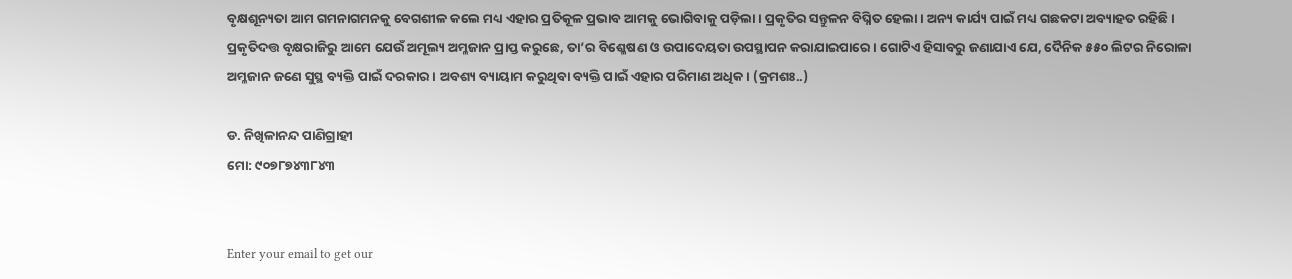ବୃକ୍ଷଶୂନ୍ୟତା ଆମ ଗମନାଗମନକୁ ବେଗଶୀଳ କଲେ ମଧ୍ୟ ଏହାର ପ୍ରତିକୂଳ ପ୍ରଭାବ ଆମକୁ ଭୋଗିବାକୁ ପଡ଼ିଲା। ପ୍ରକୃତିର ସନ୍ତୁଳନ ବିଘ୍ନିତ ହେଲା। ଅନ୍ୟ କାର୍ଯ୍ୟ ପାଇଁ ମଧ୍ୟ ଗଛକଟା ଅବ୍ୟାହତ ରହିଛି।
ପ୍ରକୃତିଦତ୍ତ ବୃକ୍ଷରାଜିରୁ ଆମେ ଯେଉଁ ଅମୂଲ୍ୟ ଅମ୍ଳଜାନ ପ୍ରାପ୍ତ କରୁଛେ, ତା’ର ବିଶ୍ଳେଷଣ ଓ ଉପାଦେୟତା ଉପସ୍ଥାପନ କରାଯାଇପାରେ। ଗୋଟିଏ ହିସାବରୁ ଜଣାଯାଏ ଯେ, ଦୈନିକ ୫୫୦ ଲିଟର ନିରୋଳା ଅମ୍ଳଜାନ ଜଣେ ସୁସ୍ଥ ବ୍ୟକ୍ତି ପାଇଁ ଦରକାର। ଅବଶ୍ୟ ବ୍ୟାୟାମ କରୁଥିବା ବ୍ୟକ୍ତି ପାଇଁ ଏହାର ପରିମାଣ ଅଧିକ। (କ୍ରମଶଃ..)

ଡ. ନିଖିଳାନନ୍ଦ ପାଣିଗ୍ରାହୀ
ମୋ: ୯୦୭୮୭୪୩୮୪୩


Enter your email to get our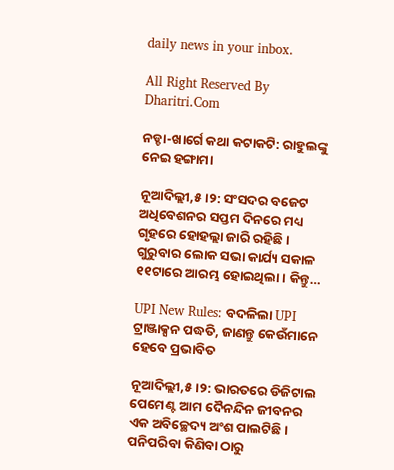daily news in your inbox.

All Right Reserved By Dharitri.Com

ନଡ୍ଡା-ଖାର୍ଗେ କଥା କଟାକଟି: ରାହୁଲଙ୍କୁ ନେଇ ହଙ୍ଗାମା

ନୂଆଦିଲ୍ଲୀ,୫।୨: ସଂସଦର ବଜେଟ ଅଧିବେଶନର ସପ୍ତମ ଦିନରେ ମଧ୍ୟ ଗୃହରେ ହୋହଲ୍ଲା ଜାରି ରହିଛି। ଗୁରୁବାର ଲୋକ ସଭା କାର୍ଯ୍ୟ ସକାଳ ୧୧ଟାରେ ଆରମ୍ଭ ହୋଇଥିଲା। କିନ୍ତୁ…

UPI New Rules: ବଦଳିଲା UPI ଟ୍ରାଞ୍ଜାକ୍ସନ ପଦ୍ଧତି, ଜାଣନ୍ତୁ କେଉଁମାନେ ହେବେ ପ୍ରଭାବିତ

ନୂଆଦିଲ୍ଲୀ,୫।୨: ଭାରତରେ ଡିଜିଟାଲ ପେମେଣ୍ଟ ଆମ ଦୈନନ୍ଦିନ ଜୀବନର ଏକ ଅବିଚ୍ଛେଦ୍ୟ ଅଂଶ ପାଲଟିଛି। ପନିପରିବା କିଣିବା ଠାରୁ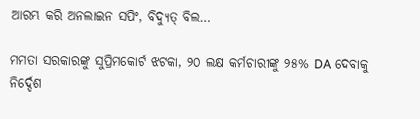ଆରମ୍ଭ କରି ଅନଲାଇନ ସପିଂ, ବିଦ୍ୟୁତ୍‌ ବିଲ…

ମମତା ସରକାରଙ୍କୁ ସୁପ୍ରିମକୋର୍ଟ ଝଟକା, ୨୦ ଲକ୍ଷ କର୍ମଚାରୀଙ୍କୁ ୨୫% DA ଦେବାକୁ ନିର୍ଦ୍ଦେଶ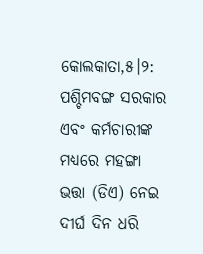କୋଲକାତା,୫।୨: ପଶ୍ଚିମବଙ୍ଗ ସରକାର ଏବଂ କର୍ମଚାରୀଙ୍କ ମଧ୍ୟରେ ମହଙ୍ଗା ଭତ୍ତା (ଡିଏ) ନେଇ ଦୀର୍ଘ ଦିନ ଧରି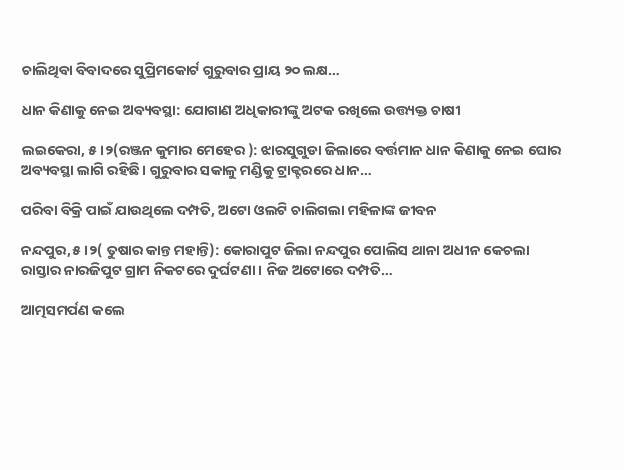ଚାଲିଥିବା ବିବାଦରେ ସୁପ୍ରିମକୋର୍ଟ ଗୁରୁବାର ପ୍ରାୟ ୨୦ ଲକ୍ଷ…

ଧାନ କିଣାକୁ ନେଇ ଅବ୍ୟବସ୍ଥା: ଯୋଗାଣ ଅଧିକାରୀଙ୍କୁ ଅଟକ ରଖିଲେ ଉତ୍ତ୍ୟକ୍ତ ଚାଷୀ

ଲଇକେରା, ୫।୨(ରଞ୍ଜନ କୁମାର ମେହେର ): ଝାରସୁଗୁଡା ଜିଲାରେ ବର୍ତ୍ତମାନ ଧାନ କିଣାକୁ ନେଇ ଘୋର ଅବ୍ୟବସ୍ଥା ଲାଗି ରହିଛି। ଗୁରୁବାର ସକାଳୁ ମଣ୍ଡିକୁ ଟ୍ରାକ୍ଟରରେ ଧାନ…

ପରିବା ବିକ୍ରି ପାଇଁ ଯାଉଥିଲେ ଦମ୍ପତି, ଅଟୋ ଓଲଟି ଚାଲିଗଲା ମହିଳାଙ୍କ ଜୀବନ

ନନ୍ଦପୁର,୫।୨( ତୁଷାର କାନ୍ତ ମହାନ୍ତି): କୋରାପୁଟ ଜିଲା ନନ୍ଦପୁର ପୋଲିସ ଥାନା ଅଧୀନ କେଚଲା ରାସ୍ତାର ନାରଜିପୁଟ ଗ୍ରାମ ନିକଟରେ ଦୁର୍ଘଟଣା । ନିଜ ଅଟୋରେ ଦମ୍ପତି…

ଆତ୍ମସମର୍ପଣ କଲେ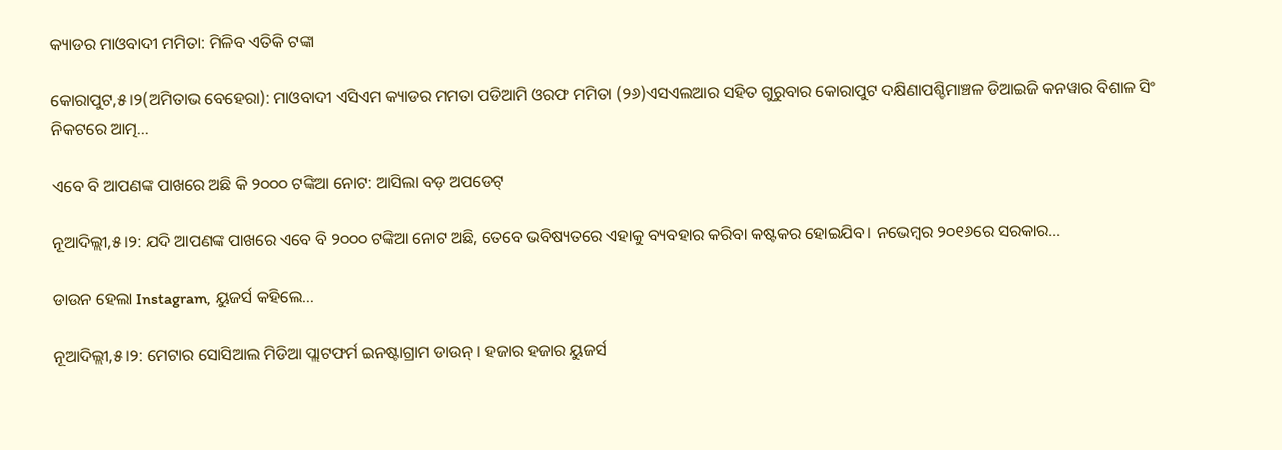କ୍ୟାଡର ମାଓବାଦୀ ମମିତା: ମିଳିବ ଏତିକି ଟଙ୍କା

କୋରାପୁଟ,୫।୨(ଅମିତାଭ ବେହେରା): ମାଓବାଦୀ ଏସିଏମ କ୍ୟାଡର ମମତା ପଡିଆମି ଓରଫ ମମିତା (୨୬)ଏସଏଲଆର ସହିତ ଗୁରୁବାର କୋରାପୁଟ ଦକ୍ଷିଣାପଶ୍ଚିମାଞ୍ଚଳ ଡିଆଇଜି କନୱାର ବିଶାଳ ସିଂ ନିକଟରେ ଆତ୍ମ…

ଏବେ ବି ଆପଣଙ୍କ ପାଖରେ ଅଛି କି ୨୦୦୦ ଟଙ୍କିଆ ନୋଟ: ଆସିଲା ବଡ଼ ଅପଡେଟ୍‌

ନୂଆଦିଲ୍ଲୀ,୫।୨: ଯଦି ଆପଣଙ୍କ ପାଖରେ ଏବେ ବି ୨୦୦୦ ଟଙ୍କିଆ ନୋଟ ଅଛି, ତେବେ ଭବିଷ୍ୟତରେ ଏହାକୁ ବ୍ୟବହାର କରିବା କଷ୍ଟକର ହୋଇଯିବ। ନଭେମ୍ବର ୨୦୧୬ରେ ସରକାର…

ଡାଉନ ହେଲା Instagram, ୟୁଜର୍ସ କହିଲେ…

ନୂଆଦିଲ୍ଲୀ,୫।୨: ମେଟାର ସୋସିଆଲ ମିଡିଆ ପ୍ଲାଟଫର୍ମ ଇନଷ୍ଟାଗ୍ରାମ ଡାଉନ୍ । ହଜାର ହଜାର ୟୁଜର୍ସ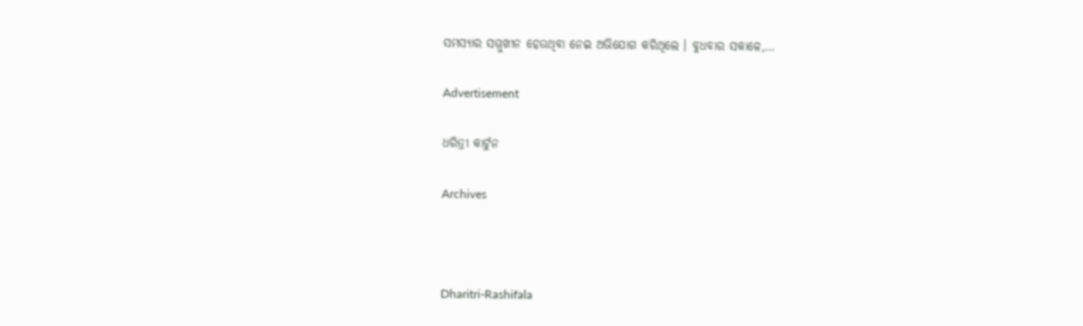ସମସ୍ୟାର ସମ୍ମୁଖୀନ ହେଉଥିବା ନେଇ ଅଭିଯୋଗ କରିଥିଲେ । ବୁଧବାର ସକାଳେ,…

Advertisement

ଧରିତ୍ରୀ କାର୍ଟୁନ

Archives



Dharitri-Rashifala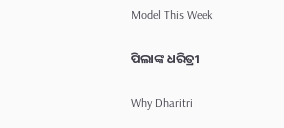Model This Week

ପିଲାଙ୍କ ଧରିତ୍ରୀ

Why Dharitri